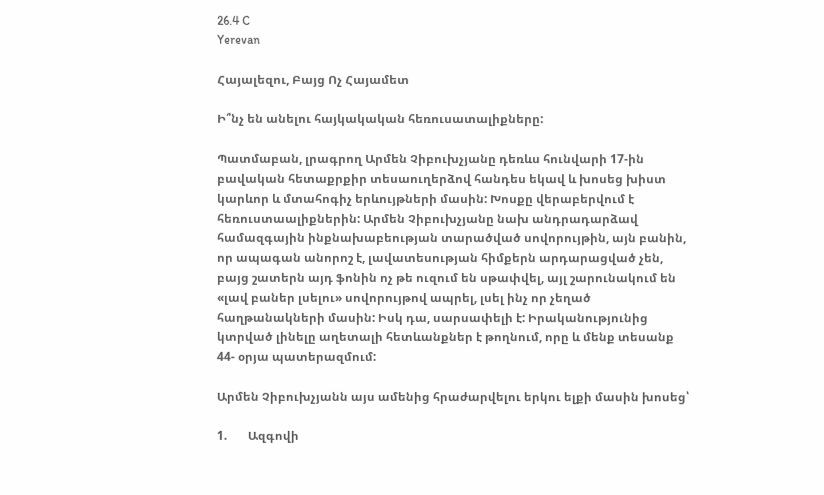26.4 C
Yerevan

Հայալեզու, Բայց Ոչ Հայամետ

Ի՞նչ են անելու հայկակական հեռուսատալիքները:

Պատմաբան, լրագրող Արմեն Չիբուխչյանը դեռևս հունվարի 17-ին բավական հետաքրքիր տեսաուղերձով հանդես եկավ և խոսեց խիստ կարևոր և մտահոգիչ երևույթների մասին: Խոսքը վերաբերվում է հեռուստաալիքներին: Արմեն Չիբուխչյանը նախ անդրադարձավ համազգային ինքնախաբեության տարածված սովորույթին, այն բանին, որ ապագան անորոշ է, լավատեսության հիմքերն արդարացված չեն, բայց շատերն այդ ֆոնին ոչ թե ուզում են սթափվել, այլ շարունակում են «լավ բաներ լսելու» սովորույթով ապրել, լսել ինչ որ չեղած հաղթանակների մասին: Իսկ դա, սարսափելի է: Իրականությունից կտրված լինելը աղետալի հետևանքներ է թողնում, որը և մենք տեսանք 44- օրյա պատերազմում:

Արմեն Չիբուխչյանն այս ամենից հրաժարվելու երկու ելքի մասին խոսեց՝

1.       Ազգովի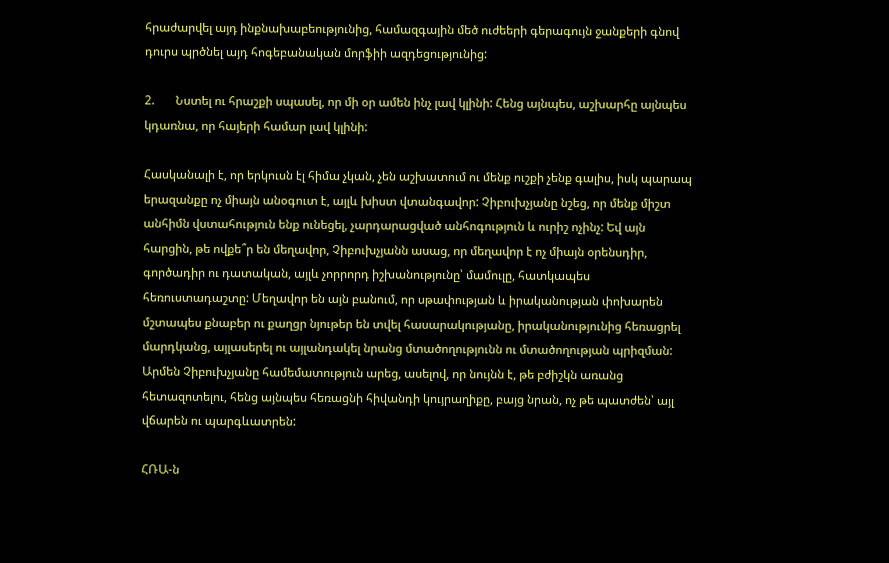հրաժարվել այդ ինքնախաբեությունից, համազգային մեծ ուժեերի գերագույն ջանքերի գնով դուրս պրծնել այդ հոգեբանական մորֆիի ազդեցությունից:

2.       Նստել ու հրաշքի սպասել, որ մի օր ամեն ինչ լավ կլինի: Հենց այնպես, աշխարհը այնպես կդառնա, որ հայերի համար լավ կլինի:

Հասկանալի է, որ երկուսն էլ հիմա չկան, չեն աշխատում ու մենք ուշքի չենք գալիս, իսկ պարապ երազանքը ոչ միայն անօգուտ է, այլև խիստ վտանգավոր: Չիբուխչյանը նշեց, որ մենք միշտ անհիմն վստահություն ենք ունեցել, չարդարացված անհոգություն և ուրիշ ոչինչ: Եվ այն հարցին, թե ովքե՞ր են մեղավոր, Չիբուխչյանն ասաց, որ մեղավոր է ոչ միայն օրենսդիր, գործադիր ու դատական, այլև չորրորդ իշխանությունը՝ մամուլը, հատկապես հեռուստադաշտը: Մեղավոր են այն բանում, որ սթափության և իրականության փոխարեն մշտապես քնաբեր ու քաղցր նյութեր են տվել հասարակությանը, իրականությունից հեռացրել մարդկանց, այլասերել ու այլանդակել նրանց մտածողությունն ու մտածողության պրիզման: Արմեն Չիբուխչյանը համեմատություն արեց, ասելով, որ նույնն է, թե բժիշկն առանց հետազոտելու, հենց այնպես հեռացնի հիվանդի կույրաղիքը, բայց նրան, ոչ թե պատժեն՝ այլ վճարեն ու պարգևատրեն:

ՀՌԱ‑ն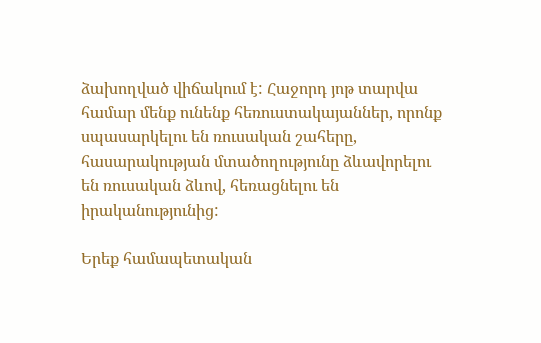ձախողված վիճակում է: Հաջորդ յոթ տարվա համար մենք ունենք հեռուստակայաններ, որոնք սպասարկելու են ռուսական շահերը, հասարակության մտածողությունը ձևավորելու են ռուսական ձևով, հեռացնելու են իրականությունից:

Երեք համապետական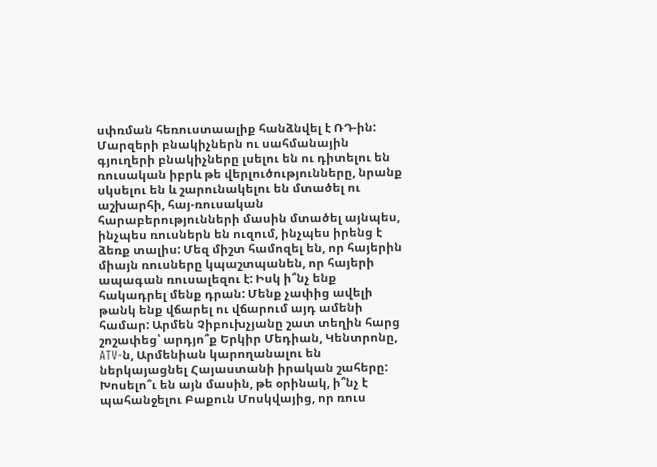սփռման հեռուստաալիք հանձնվել է ՌԴ-ին: Մարզերի բնակիչներն ու սահմանային գյուղերի բնակիչները լսելու են ու դիտելու են ռուսական իբրև թե վերլուծությունները, նրանք սկսելու են և շարունակելու են մտածել ու աշխարհի, հայ-ռուսական հարաբերությունների մասին մտածել այնպես, ինչպես ռուսներն են ուզում, ինչպես իրենց է ձեռք տալիս: Մեզ միշտ համոզել են, որ հայերին միայն ռուսները կպաշտպանեն, որ հայերի ապագան ռուսալեզու է: Իսկ ի՞նչ ենք հակադրել մենք դրան: Մենք չափից ավելի թանկ ենք վճարել ու վճարում այդ ամենի համար: Արմեն Չիբուխչյանը շատ տեղին հարց շոշափեց՝ արդյո՞ք Երկիր Մեդիան, Կենտրոնը, ATV‑ն, Արմենիան կարողանալու են ներկայացնել Հայաստանի իրական շահերը: Խոսելո՞ւ են այն մասին, թե օրինակ, ի՞նչ է պահանջելու Բաքուն Մոսկվայից, որ ռուս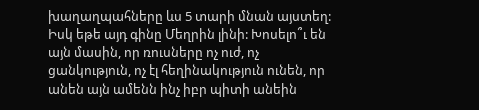խաղաղպահները ևս 5 տարի մնան այստեղ: Իսկ եթե այդ գինը Մեղրին լինի: Խոսելո՞ւ են այն մասին, որ ռուսները ոչ ուժ, ոչ ցանկություն, ոչ էլ հեղինակություն ունեն, որ անեն այն ամենն ինչ իբր պիտի անեին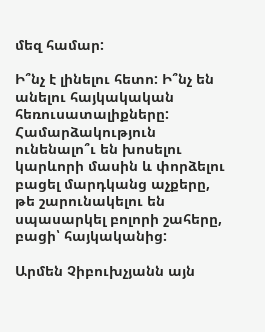մեզ համար:

Ի՞նչ է լինելու հետո: Ի՞նչ են անելու հայկակական հեռուսատալիքները: Համարձակություն ունենալո՞ւ են խոսելու կարևորի մասին և փորձելու բացել մարդկանց աչքերը, թե շարունակելու են սպասարկել բոլորի շահերը, բացի՝ հայկականից:

Արմեն Չիբուխչյանն այն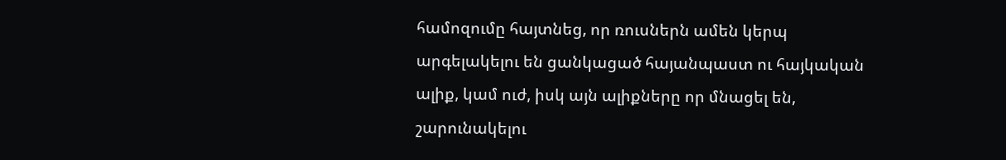համոզումը հայտնեց, որ ռուսներն ամեն կերպ արգելակելու են ցանկացած հայանպաստ ու հայկական ալիք, կամ ուժ, իսկ այն ալիքները որ մնացել են, շարունակելու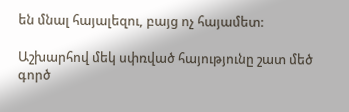են մնալ հայալեզու, բայց ոչ հայամետ:

Աշխարհով մեկ սփռված հայությունը շատ մեծ գործ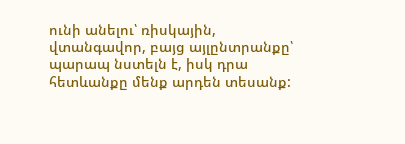ունի անելու՝ ռիսկային, վտանգավոր, բայց այլընտրանքը՝ պարապ նստելն է, իսկ դրա հետևանքը մենք արդեն տեսանք: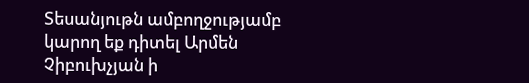Տեսանյութն ամբողջությամբ կարող եք դիտել Արմեն Չիբուխչյան ի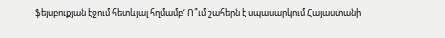ֆեյսբուքյան էջում հետևյալ հղմամբ‘ Ո՞ւմ շահերն է սպասարկում Հայաստանի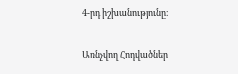4‑րդ իշխանությունը։

Առնչվող Հոդվածներ